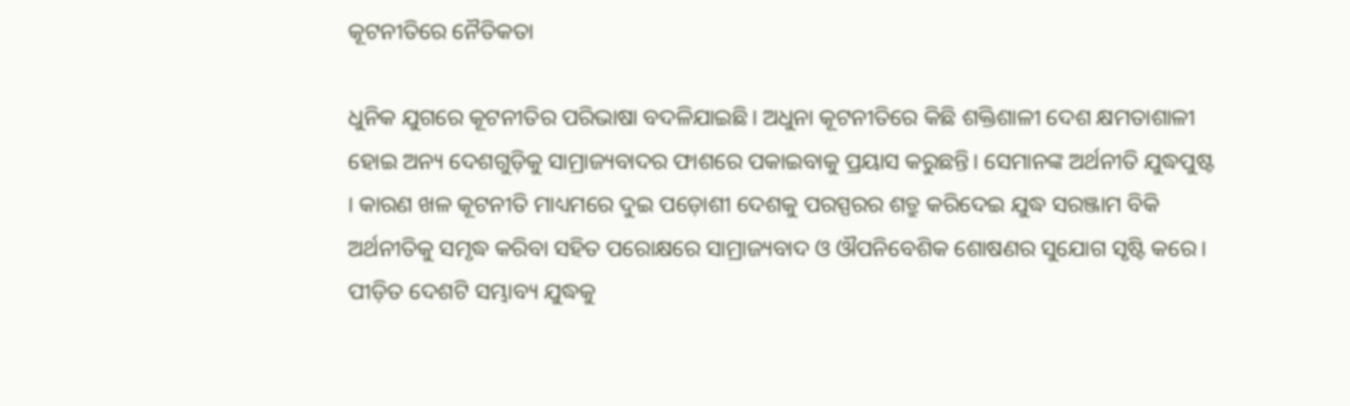କୂଟନୀତିରେ ନୈତିକତା

ଧୁନିକ ଯୁଗରେ କୂଟନୀତିର ପରିଭାଷା ବଦଳିଯାଇଛି। ଅଧୁନା କୂଟନୀତିରେ କିଛି ଶକ୍ତିଶାଳୀ ଦେଶ କ୍ଷମତାଶାଳୀ ହୋଇ ଅନ୍ୟ ଦେଶଗୁଡ଼ିକୁ ସାମ୍ରାଜ୍ୟବାଦର ଫାଶରେ ପକାଇବାକୁ ପ୍ରୟାସ କରୁଛନ୍ତି। ସେମାନଙ୍କ ଅର୍ଥନୀତି ଯୁଦ୍ଧପୁଷ୍ଟ । କାରଣ ଖଳ କୂଟନୀତି ମାଧ୍ୟମରେ ଦୁଇ ପଡ଼ୋଶୀ ଦେଶକୁ ପରସ୍ପରର ଶତ୍ରୁ କରିଦେଇ ଯୁଦ୍ଧ ସରଞ୍ଜାମ ବିକି ଅର୍ଥନୀତିକୁ ସମୃଦ୍ଧ କରିବା ସହିତ ପରୋକ୍ଷରେ ସାମ୍ରାଜ୍ୟବାଦ ଓ ଔପନିବେଶିକ ଶୋଷଣର ସୁଯୋଗ ସୃଷ୍ଟି କରେ। ପୀଡ଼ିତ ଦେଶଟି ସମ୍ଭାବ୍ୟ ଯୁଦ୍ଧକୁ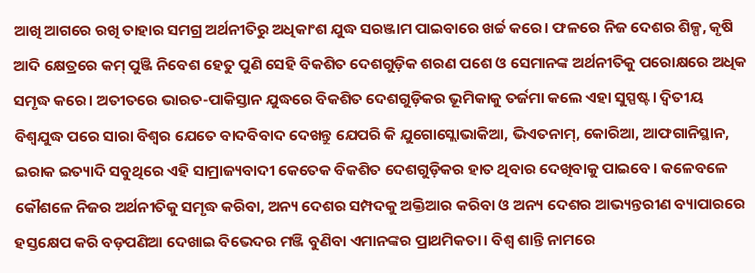ଆଖି ଆଗରେ ରଖି ତାହାର ସମଗ୍ର ଅର୍ଥନୀତିରୁ ଅଧିକାଂଶ ଯୁଦ୍ଧ ସରଞ୍ଜାମ ପାଇବାରେ ଖର୍ଚ୍ଚ କରେ। ଫଳରେ ନିଜ ଦେଶର ଶିଳ୍ପ, କୃଷି ଆଦି କ୍ଷେତ୍ରରେ କମ୍‌ ପୁଞ୍ଜି ନିବେଶ ହେତୁ ପୁଣି ସେହି ବିକଶିତ ଦେଶଗୁଡ଼ିକ ଶରଣ ପଶେ ଓ ସେମାନଙ୍କ ଅର୍ଥନୀତିକୁ ପରୋକ୍ଷରେ ଅଧିକ ସମୃଦ୍ଧ କରେ। ଅତୀତରେ ଭାରତ-ପାକିସ୍ତାନ ଯୁଦ୍ଧରେ ବିକଶିତ ଦେଶଗୁଡ଼ିକର ଭୂମିକାକୁ ତର୍ଜମା କଲେ ଏହା ସୁସ୍ପଷ୍ଟ। ଦ୍ୱିତୀୟ ବିଶ୍ୱଯୁଦ୍ଧ ପରେ ସାରା ବିଶ୍ୱର ଯେତେ ବାଦବିବାଦ ଦେଖନ୍ତୁ ଯେପରି କି ଯୁଗୋସ୍ଲୋଭାକିଆ, ଭିଏତନାମ୍‌, କୋରିଆ, ଆଫଗାନିସ୍ଥାନ, ଇରାକ ଇତ୍ୟାଦି ସବୁଥିରେ ଏହି ସାମ୍ରାଜ୍ୟବାଦୀ କେତେକ ବିକଶିତ ଦେଶଗୁଡ଼ିକର ହାତ ଥିବାର ଦେଖିବାକୁ ପାଇବେ। କଳେବଳେ କୌଶଳେ ନିଜର ଅର୍ଥନୀତିକୁ ସମୃଦ୍ଧ କରିବା, ଅନ୍ୟ ଦେଶର ସମ୍ପଦକୁ ଅକ୍ତିଆର କରିବା ଓ ଅନ୍ୟ ଦେଶର ଆଭ୍ୟନ୍ତରୀଣ ବ୍ୟାପାରରେ ହସ୍ତକ୍ଷେପ କରି ବଡ଼ପଣିଆ ଦେଖାଇ ବିଭେଦର ମଞ୍ଜି ବୁଣିବା ଏମାନଙ୍କର ପ୍ରାଥମିକତା। ବିଶ୍ୱ ଶାନ୍ତି ନାମରେ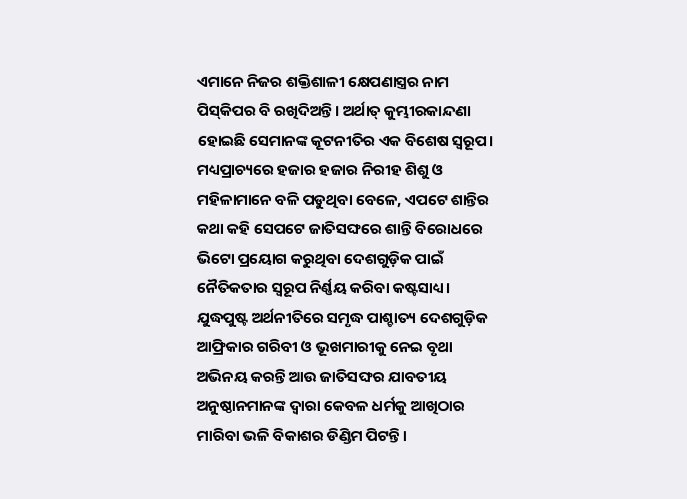ଏମାନେ ନିଜର ଶକ୍ତିଶାଳୀ କ୍ଷେପଣାସ୍ତ୍ରର ନାମ ପିସ୍‌କିପର ବି ରଖିଦିଅନ୍ତି। ଅର୍ଥାତ୍‌ କୁମ୍ଭୀରକାନ୍ଦଣା ହୋଇଛି ସେମାନଙ୍କ କୂଟନୀତିର ଏକ ବିଶେଷ ସ୍ବରୂପ। ମଧ୍ୟପ୍ରାଚ୍ୟରେ ହଜାର ହଜାର ନିରୀହ ଶିଶୁ ଓ ମହିଳାମାନେ ବଳି ପଡୁଥିବା ବେଳେ, ଏପଟେ ଶାନ୍ତିର କଥା କହି ସେପଟେ ଜାତିସଙ୍ଘରେ ଶାନ୍ତି ବିରୋଧରେ ଭିଟୋ ପ୍ରୟୋଗ କରୁଥିବା ଦେଶଗୁଡ଼ିକ ପାଇଁ ନୈତିକତାର ସ୍ବରୂପ ନିର୍ଣ୍ଣୟ କରିବା କଷ୍ଟସାଧ୍ୟ। ଯୁଦ୍ଧପୁଷ୍ଟ ଅର୍ଥନୀତିରେ ସମୃଦ୍ଧ ପାଶ୍ଚାତ୍ୟ ଦେଶଗୁଡ଼ିକ ଆଫ୍ରିକାର ଗରିବୀ ଓ ଭୂଖମାରୀକୁ ନେଇ ବୃଥା ଅଭିନୟ କରନ୍ତି ଆଉ ଜାତିସଙ୍ଘର ଯାବତୀୟ ଅନୁଷ୍ଠାନମାନଙ୍କ ଦ୍ୱାରା କେବଳ ଧର୍ମକୁ ଆଖିଠାର ମାରିବା ଭଳି ବିକାଶର ଡିଣ୍ଡିମ ପିଟନ୍ତି।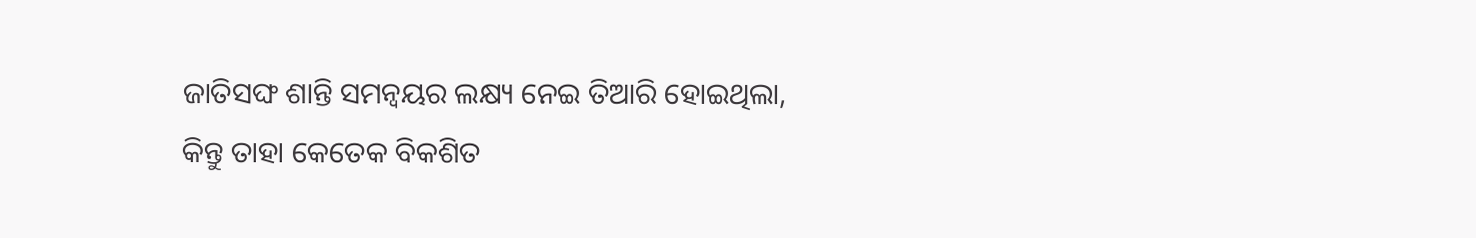ଜାତିସଙ୍ଘ ଶାନ୍ତି ସମନ୍ବୟର ଲକ୍ଷ୍ୟ ନେଇ ତିଆରି ହୋଇଥିଲା, କିନ୍ତୁ ତାହା କେତେକ ବିକଶିତ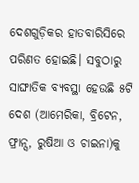ଦେଶଗୁଡ଼ିକର ହାତବାରିସିରେ ପରିଣତ ହୋଇଛି। ସବୁଠାରୁ ସାଙ୍ଘାତିକ ବ୍ୟବସ୍ଥା ହେଉଛି ୫ଟି ଦେଶ (ଆମେରିକା, ବ୍ରିଟେନ, ଫ୍ରାନ୍ସ, ରୁଷିଆ ଓ ଚାଇନା)କୁ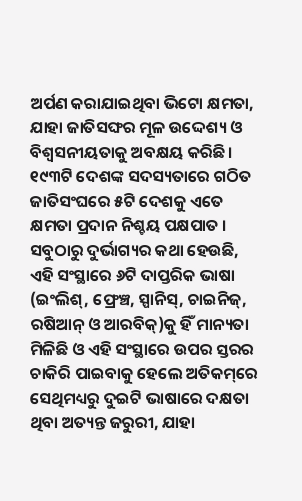ଅର୍ପଣ କରାଯାଇଥିବା ଭିଟୋ କ୍ଷମତା, ଯାହା ଜାତିସଙ୍ଘର ମୂଳ ଉଦ୍ଦେଶ୍ୟ ଓ ବିଶ୍ୱସନୀୟତାକୁ ଅବକ୍ଷୟ କରିଛି। ୧୯୩ଟି ଦେଶଙ୍କ ସଦସ୍ୟତାରେ ଗଠିତ ଜାତିସଂଘରେ ୫ଟି ଦେଶକୁ ଏତେ କ୍ଷମତା ପ୍ରଦାନ ନିଶ୍ଚୟ ପକ୍ଷପାତ । ସବୁଠାରୁ ଦୁର୍ଭାଗ୍ୟର କଥା ହେଉଛି, ଏହି ସଂସ୍ଥାରେ ୬ଟି ଦାପ୍ତରିକ ଭାଷା (ଇଂଲିଶ୍‌, ଫ୍ରେଞ୍ଚ, ସ୍ପାନିସ୍‌, ଚାଇନିଜ୍‌, ରଷିଆନ୍‌ ଓ ଆରବିକ୍‌)କୁ ହିଁ ମାନ୍ୟତା ମିଳିଛି ଓ ଏହି ସଂସ୍ଥାରେ ଉପର ସ୍ତରର ଚାକିରି ପାଇବାକୁ ହେଲେ ଅତିକମ୍‌ରେ ସେଥିମଧ୍ୟରୁ ଦୁଇଟି ଭାଷାରେ ଦକ୍ଷତା ଥିବା ଅତ୍ୟନ୍ତ ଜରୁରୀ, ଯାହା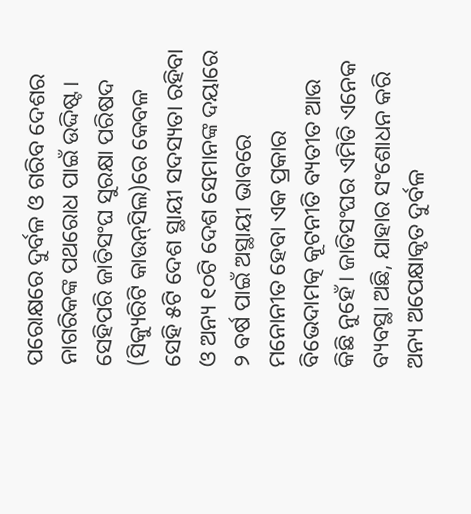ପରୋକ୍ଷରେ ଦୁର୍ବଳ ଓ ଗରିବ ଦେଶର ନାଗରିକଙ୍କ ପଥରୋଧ ପାଇଁ ଉଦ୍ଦିଷ୍ଟ। ସେହିପରି ଜାତିସଂଘ ସୁରକ୍ଷା ପରିଷଦ (ସିକ୍ୟୁରିଟି କାଉନ୍‌ସିଲ)ରେ କେବଳ ସେହି ୫ଟି ଦେଶ ସ୍ଥାୟୀ ସଦସ୍ୟତା ରହିବା ଓ ଅନ୍ୟ ୧୦ଟି ଦେଶ ସେମାନଙ୍କ ଦୟାରେ ୨ ବର୍ଷ ପାଇଁ ଅସ୍ଥାୟୀ ଭାବରେ ମନୋନୀତ ହେବା ଏକ ପ୍ରକାର ବିଭେଦାମତ୍କ କୂଟନୀତି ବ୍ୟତୀତ ଆଉ କିଛି ନୁହେଁ। ଜାତିସଂଘର ଏମିତି ଏନେକ ବ୍ୟବସ୍ଥା ଅଛି, ଯାହାର ସଂଶୋଧନ କରି ଅନ୍ୟ ଅପେକ୍ଷାକୃତ ଦୁର୍ବଳ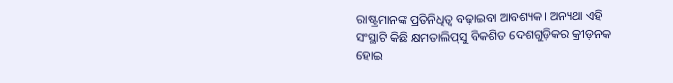ରାଷ୍ଟ୍ରମାନଙ୍କ ପ୍ରତିନିଧିତ୍ୱ ବଢ଼ାଇବା ଆବଶ୍ୟକ। ଅନ୍ୟଥା ଏହି ସଂସ୍ଥାଟି କିଛି କ୍ଷମତାଲିପ୍‌ସୁ ବିକଶିତ ଦେଶଗୁଡ଼ିକର କ୍ରୀଡ଼ନକ ହୋଇ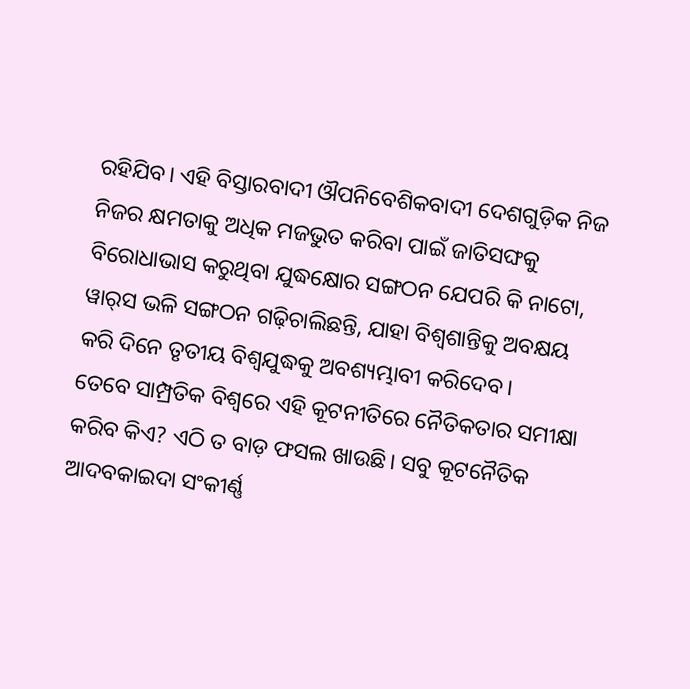ରହିଯିବ। ଏହି ବିସ୍ତାରବାଦୀ ଔପନିବେଶିକବାଦୀ ଦେଶଗୁଡ଼ିକ ନିଜ ନିଜର କ୍ଷମତାକୁ ଅଧିକ ମଜଭୁତ କରିବା ପାଇଁ ଜାତିସଙ୍ଘକୁ ବିରୋଧାଭାସ କରୁଥିବା ଯୁଦ୍ଧକ୍ଷୋର ସଙ୍ଗଠନ ଯେପରି କି ନାଟୋ, ୱାର୍‌ସ ଭଳି ସଙ୍ଗଠନ ଗଢ଼ିଚାଲିଛନ୍ତି, ଯାହା ବିଶ୍ୱଶାନ୍ତିକୁ ଅବକ୍ଷୟ କରି ଦିନେ ତୃତୀୟ ବିଶ୍ୱଯୁଦ୍ଧକୁ ଅବଶ୍ୟମ୍ଭାବୀ କରିଦେବ।
ତେବେ ସାମ୍ପ୍ରତିକ ବିଶ୍ୱରେ ଏହି କୂଟନୀତିରେ ନୈତିକତାର ସମୀକ୍ଷା କରିବ କିଏ? ଏଠି ତ ବାଡ଼ ଫସଲ ଖାଉଛି। ସବୁ କୂଟନୈତିକ ଆଦବକାଇଦା ସଂକୀର୍ଣ୍ଣ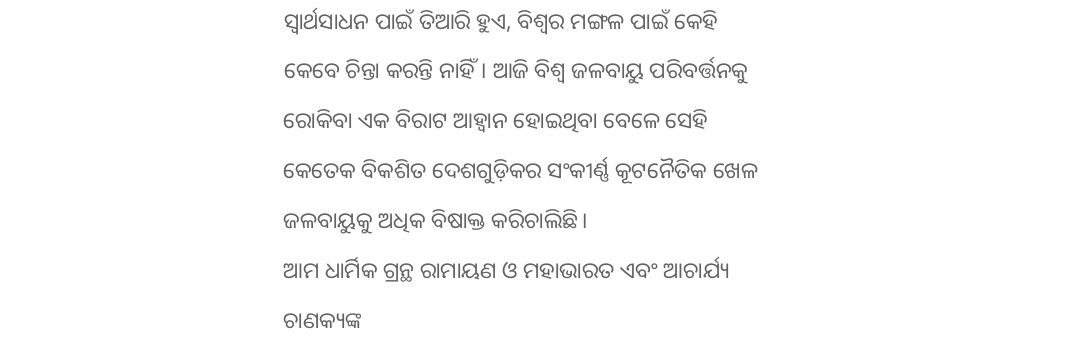ସ୍ବାର୍ଥସାଧନ ପାଇଁ ତିଆରି ହୁଏ, ବିଶ୍ୱର ମଙ୍ଗଳ ପାଇଁ କେହି କେବେ ଚିନ୍ତା କରନ୍ତି ନାହିଁ। ଆଜି ବିଶ୍ୱ ଜଳବାୟୁ ପରିବର୍ତ୍ତନକୁ ରୋକିବା ଏକ ବିରାଟ ଆହ୍ବାନ ହୋଇଥିବା ବେଳେ ସେହି କେତେକ ବିକଶିତ ଦେଶଗୁଡ଼ିକର ସଂକୀର୍ଣ୍ଣ କୂଟନୈତିକ ଖେଳ ଜଳବାୟୁକୁ ଅଧିକ ବିଷାକ୍ତ କରିଚାଲିଛି।
ଆମ ଧାର୍ମିକ ଗ୍ରନ୍ଥ ରାମାୟଣ ଓ ମହାଭାରତ ଏବଂ ଆଚାର୍ଯ୍ୟ ଚାଣକ୍ୟଙ୍କ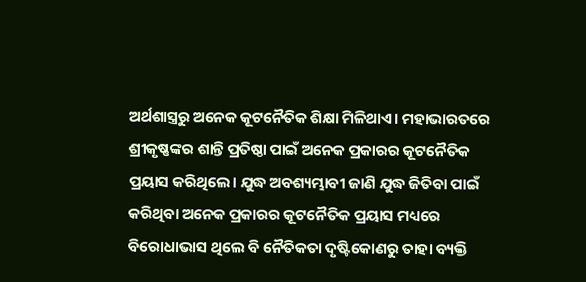ଅର୍ଥଶାସ୍ତ୍ରରୁ ଅନେକ କୂଟନୈତିକ ଶିକ୍ଷା ମିଳିଥାଏ। ମହାଭାରତରେ ଶ୍ରୀକୃଷ୍ଣଙ୍କର ଶାନ୍ତି ପ୍ରତିଷ୍ଠା ପାଇଁ ଅନେକ ପ୍ରକାରର କୂଟନୈତିକ ପ୍ରୟାସ କରିଥିଲେ। ଯୁଦ୍ଧ ଅବଶ୍ୟମ୍ଭାବୀ ଜାଣି ଯୁଦ୍ଧ ଜିତିବା ପାଇଁ କରିଥିବା ଅନେକ ପ୍ରକାରର କୂଟନୈତିକ ପ୍ରୟାସ ମଧ୍ୟରେ ବିରୋଧାଭାସ ଥିଲେ ବି ନୈତିକତା ଦୃଷ୍ଟିକୋଣରୁ ତାହା ବ୍ୟକ୍ତି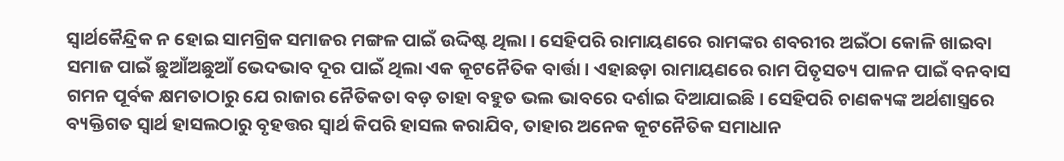ସ୍ବାର୍ଥକୈନ୍ଦ୍ରିକ ନ ହୋଇ ସାମଗ୍ରିକ ସମାଜର ମଙ୍ଗଳ ପାଇଁ ଉଦ୍ଦିଷ୍ଟ ଥିଲା। ସେହିପରି ରାମାୟଣରେ ରାମଙ୍କର ଶବରୀର ଅଇଁଠା କୋଳି ଖାଇବା ସମାଜ ପାଇଁ ଛୁଆଁଅଛୁଆଁ ଭେଦଭାବ ଦୂର ପାଇଁ ଥିଲା ଏକ କୂଟନୈତିକ ବାର୍ତ୍ତା। ଏହାଛଡ଼ା ରାମାୟଣରେ ରାମ ପିତୃସତ୍ୟ ପାଳନ ପାଇଁ ବନବାସ ଗମନ ପୂର୍ବକ କ୍ଷମତାଠାରୁ ଯେ ରାଜାର ନୈତିକତା ବଡ଼ ତାହା ବହୁତ ଭଲ ଭାବରେ ଦର୍ଶାଇ ଦିଆଯାଇଛି। ସେହିପରି ଚାଣକ୍ୟଙ୍କ ଅର୍ଥଶାସ୍ତ୍ରରେ ବ୍ୟକ୍ତିଗତ ସ୍ବାର୍ଥ ହାସଲଠାରୁ ବୃହତ୍ତର ସ୍ବାର୍ଥ କିପରି ହାସଲ କରାଯିବ, ତାହାର ଅନେକ କୂଟନୈତିକ ସମାଧାନ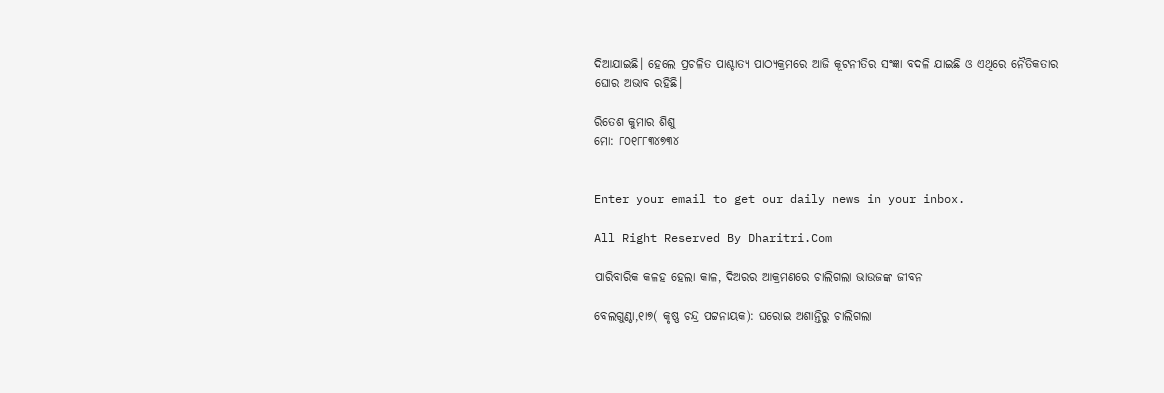ଦିଆଯାଇଛି। ହେଲେ ପ୍ରଚଳିତ ପାଶ୍ଚାତ୍ୟ ପାଠ୍ୟକ୍ରମରେ ଆଜି କୂଟନୀତିର ସଂଜ୍ଞା ବଦଳି ଯାଇଛି ଓ ଏଥିରେ ନୈତିକତାର ଘୋର ଅଭାବ ରହିଛି।

ରିତେଶ କୁମାର ଶିଶୁ
ମୋ: ୮୦୧୮୮୩୪୭୩୪


Enter your email to get our daily news in your inbox.

All Right Reserved By Dharitri.Com

ପାରିବାରିକ କଳହ ହେଲା କାଳ, ଦିଅରର ଆକ୍ରମଣରେ ଚାଲିଗଲା ଭାଉଜଙ୍କ ଜୀବନ

ବେଲଗୁଣ୍ଠା,୧ା୭( କୃଷ୍ଣ ଚନ୍ଦ୍ର ପଟ୍ଟନାୟକ): ଘରୋଇ ଅଶାନ୍ତିରୁ ଚାଲିଗଲା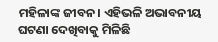ମହିଳାଙ୍କ ଜୀବନ। ଏହିଭଳି ଅଭାବନୀୟ ଘଟଣା ଦେଖିବାକୁ ମିଳିଛି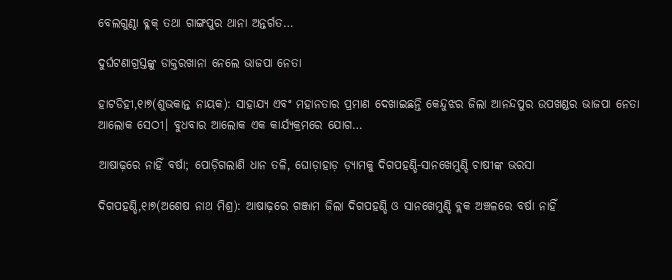ବେଲଗୁଣ୍ଠା ବ୍ଳକ୍ ତଥା ଗାଙ୍ଗପୁର ଥାନା ଅନ୍ତର୍ଗତ…

ଦୁର୍ଘଟଣାଗ୍ରସ୍ତଙ୍କୁ ଡାକ୍ତରଖାନା ନେଲେ ଭାଜପା ନେତା

ହାଟଡିହୀ,୧ା୭(ଶୁଭକାନ୍ତ ନାୟକ): ସାହାଯ୍ୟ ଏବଂ ମହାନତାର ପ୍ରମାଣ ଦେଖାଇଛନ୍ତି କେନ୍ଦୁଝର ଜିଲା ଆନନ୍ଦପୁର ଉପଖଣ୍ଡର ଭାଜପା ନେତା ଆଲୋକ ସେଠୀ। ବୁଧବାର ଆଲୋକ ଏକ କାର୍ଯ୍ୟକ୍ରମରେ ଯୋଗ…

ଆଷାଢ଼ରେ ନାହିଁ ବର୍ଷା; ପୋଡ଼ିଗଲାଣି ଧାନ ତଳି, ଘୋଡ଼ାହାଡ଼ ଡ଼୍ୟାମକୁ ଦିଗପହଣ୍ଡି-ସାନଖେମୁଣ୍ଡି ଚାଷୀଙ୍କ ଭରସା

ଦିଗପହଣ୍ଡି,୧ା୭(ଅଶେଷ ନାଥ ମିଶ୍ର): ଆଷାଢ଼ରେ ଗଞ୍ଜାମ ଜିଲା ଦିଗପହଣ୍ଡି ଓ ସାନଖେମୁଣ୍ଡି ବ୍ଲକ ଅଞ୍ଚଳରେ ବର୍ଷା ନାହିଁ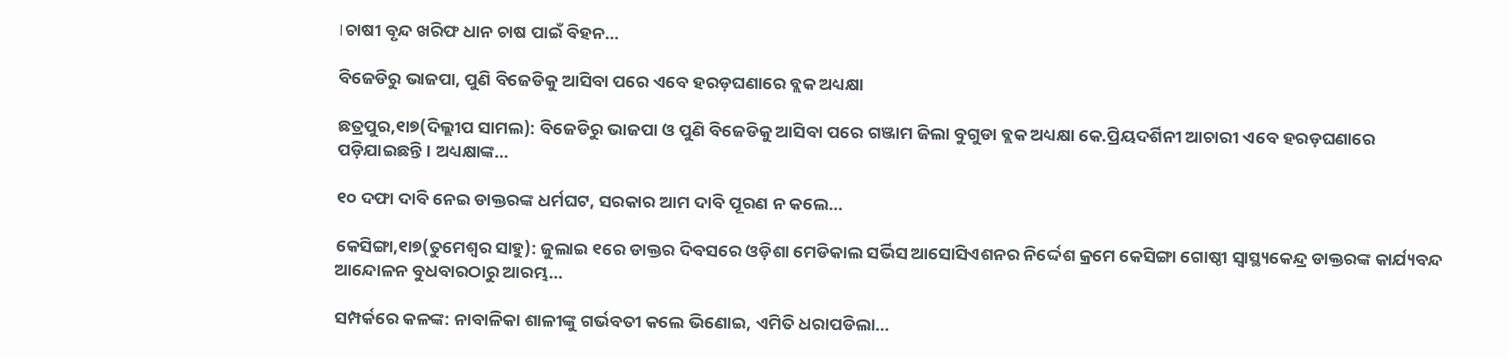।ଚାଷୀ ବୃନ୍ଦ ଖରିଫ ଧାନ ଚାଷ ପାଇଁ ବିହନ…

ବିଜେଡିରୁ ଭାଜପା, ପୁଣି ବିଜେଡିକୁ ଆସିବା ପରେ ଏବେ ହରଡ଼ଘଣାରେ ବ୍ଲକ ଅଧ୍ୟକ୍ଷା

ଛତ୍ରପୁର,୧ା୭(ଦିଲ୍ଲୀପ ସାମଲ): ବିଜେଡିରୁ ଭାଜପା ଓ ପୁଣି ବିଜେଡିକୁ ଆସିବା ପରେ ଗଞ୍ଜାମ ଜିଲା ବୁଗୁଡା ବ୍ଲକ ଅଧ୍ୟକ୍ଷା କେ.ପ୍ରିୟଦର୍ଶିନୀ ଆଚାରୀ ଏବେ ହରଡ଼ଘଣାରେ ପଡ଼ିଯାଇଛନ୍ତି। ଅଧ୍ୟକ୍ଷାଙ୍କ…

୧୦ ଦଫା ଦାବି ନେଇ ଡାକ୍ତରଙ୍କ ଧର୍ମଘଟ, ସରକାର ଆମ ଦାବି ପୂରଣ ନ କଲେ…

କେସିଙ୍ଗା,୧ା୭(ତୁମେଶ୍ୱର ସାହୁ): ଜୁଲାଇ ୧ରେ ଡାକ୍ତର ଦିବସରେ ଓଡ଼ିଶା ମେଡିକାଲ ସର୍ଭିସ ଆସୋସିଏଶନର ନିର୍ଦ୍ଦେଶ କ୍ରମେ କେସିଙ୍ଗା ଗୋଷ୍ଠୀ ସ୍ବାସ୍ଥ୍ୟକେନ୍ଦ୍ର ଡାକ୍ତରଙ୍କ କାର୍ଯ୍ୟବନ୍ଦ ଆନ୍ଦୋଳନ ବୁଧବାରଠାରୁ ଆରମ୍ଭ…

ସମ୍ପର୍କରେ କଳଙ୍କ: ନାବାଳିକା ଶାଳୀଙ୍କୁ ଗର୍ଭବତୀ କଲେ ଭିଣୋଇ, ଏମିତି ଧରାପଡିଲା…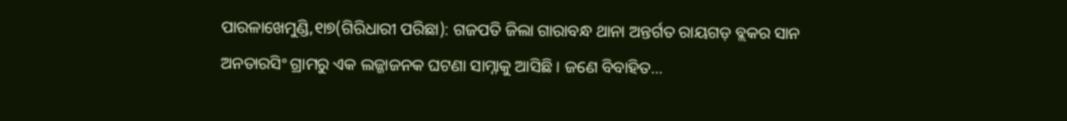ପାରଳାଖେମୁଣ୍ଡି,୧ା୭(ଗିରିଧାରୀ ପରିଛା): ଗଜପତି ଜିଲା ଗାରାବନ୍ଧ ଥାନା ଅନ୍ତର୍ଗତ ରାୟଗଡ଼ ବ୍ଲକର ସାନ ଅନତାରସିଂ ଗ୍ରାମରୁ ଏକ ଲଜ୍ଜାଜନକ ଘଟଣା ସାମ୍ନାକୁ ଆସିଛି । ଜଣେ ବିବାହିତ…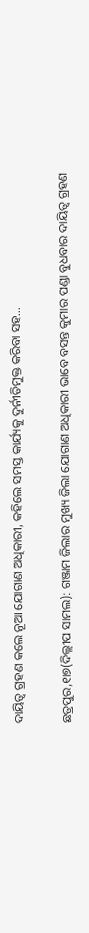ଦାୟିତ୍ୱ ଗ୍ରହଣ କଲେ ନୂଆ ଯୋଗାଣ ଅଧିକାରୀ, କହିଲେ ସମସ୍ତ କାର୍ଯ୍ୟକୁ ଦୁର୍ନୀତିମୁକ୍ତ କରିବା ସହ…

ଛତ୍ରପୁର,୧ା୭(ଦିଲ୍ଲୀପ ସାମଲ): ଗଞ୍ଜାମ ଜିଲାର ମୁଖ୍ୟ ଜିଲା ଯୋଗାଣ ଅଧିକାରୀ ଭାବେ ବସନ୍ତ କୁମାର ପଣ୍ଡା ବୁଧବାର ଦାୟିତ୍ୱ ଗ୍ରହଣ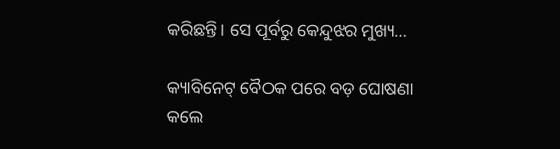କରିଛନ୍ତି। ସେ ପୂର୍ବରୁ କେନ୍ଦୁଝର ମୁଖ୍ୟ…

କ୍ୟାବିନେଟ୍‌ ବୈଠକ ପରେ ବଡ଼ ଘୋଷଣା କଲେ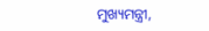ମୁଖ୍ୟମନ୍ତ୍ରୀ,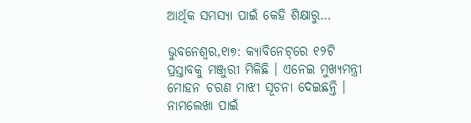ଆର୍ଥିକ ସମସ୍ୟା ପାଇଁ କେହି ଶିକ୍ଷାରୁ…

ଭୁବନେଶ୍ବର,୧ା୭: କ୍ୟାବିନେଟ୍‌ରେ ୧୨ଟି ପ୍ରସ୍ତାବକୁ ମଞ୍ଜୁରୀ ମିଳିଛି । ଏନେଇ ମୁଖ୍ୟମନ୍ତ୍ରୀ ମୋହନ ଚରଣ ମାଝୀ ସୂଚନା ଦେଇଛନ୍ତି । ନାମଲେଖା ପାଇଁ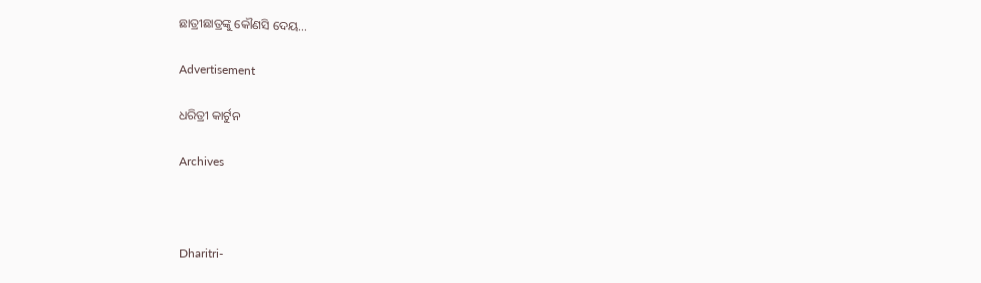ଛାତ୍ରୀଛାତ୍ରଙ୍କୁ କୌଣସି ଦେୟ…

Advertisement

ଧରିତ୍ରୀ କାର୍ଟୁନ

Archives



Dharitri-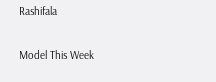Rashifala

Model This Week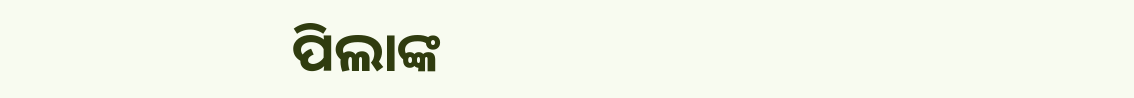ପିଲାଙ୍କ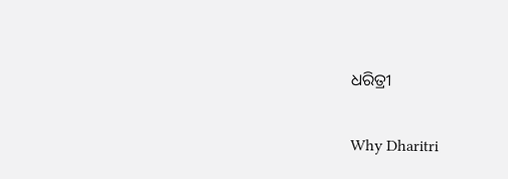ଧରିତ୍ରୀ

Why Dharitri